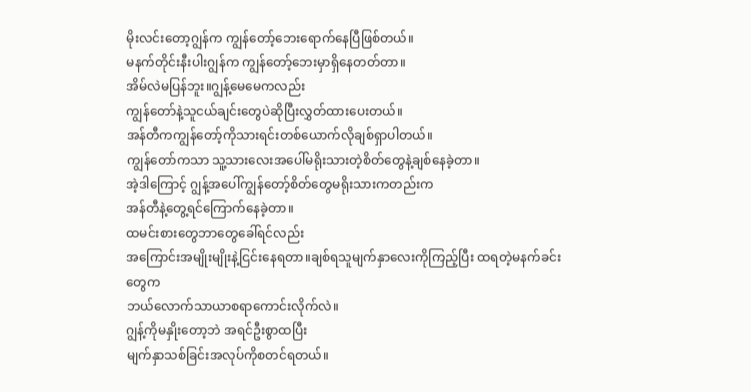မိုးလင်းတော့ဂျွန်က ကျွန်တော့်ဘေးရောက်နေပြီဖြစ်တယ်။
မနက်တိုင်းနီးပါးဂျွန်က ကျွန်တော့်ဘေးမှာရှိနေတတ်တာ။
အိမ်လဲမပြန်ဘူး။ဂျွန့်မေမေကလည်း
ကျွန်တော်နဲ့သူငယ်ချင်းတွေပဲဆိုပြီးလွှတ်ထားပေးတယ်။
အန်တီကကျွန်တော့်ကိုသားရင်းတစ်ယောက်လိုချစ်ရှာပါတယ်။
ကျွန်တော်ကသာ သူ့သားလေးအပေါ်မရိုးသားတဲ့စိတ်တွေနဲ့ချစ်နေခဲ့တာ။
အဲ့ဒါကြောင့် ဂျွန့်အပေါ်ကျွန်တော့်စိတ်တွေမရိုးသားကတည်းက
အန်တီနဲ့တွေ့ရင်ကြောက်နေခဲ့တာ။
ထမင်းစားတွေဘာတွေခေါ်ရင်လည်း
အကြောင်းအမျိုးမျိုးနဲ့ငြင်းနေရတာ။ချစ်ရသူမျက်နှာလေးကိုကြည့်ပြီး ထရတဲ့မနက်ခင်းတွေက
ဘယ်လောက်သာယာစရာကောင်းလိုက်လဲ။
ဂျွန့်ကိုမနှိုးတော့ဘဲ အရင်ဦးစွာထပြီး
မျက်နှာသစ်ခြင်းအလုပ်ကိုစတင်ရတယ်။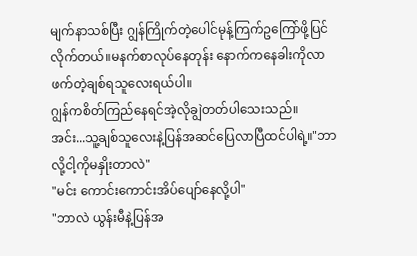မျက်နာသစ်ပြီး ဂျွန်ကြိုက်တဲ့ပေါင်မုန့်ကြက်ဥကြော်ဖို့ပြင်လိုက်တယ်။မနက်စာလုပ်နေတုန်း နောက်ကနေခါးကိုလာဖက်တဲ့ချစ်ရသူလေးရယ်ပါ။
ဂျွန်ကစိတ်ကြည်နေရင်အဲ့လိုချွဲတတ်ပါသေးသည်။
အင်း...သူ့ချစ်သူလေးနဲ့ပြန်အဆင်ပြေလာပြီထင်ပါရဲ့။"ဘာလို့ငါ့ကိုမနှိုးတာလဲ"
"မင်း ကောင်းကောင်းအိပ်ပျော်နေလို့ပါ"
"ဘာလဲ ယွန်းမီနဲ့ပြန်အ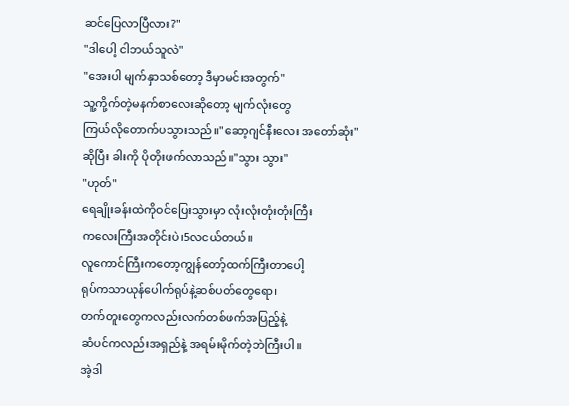ဆင်ပြေလာပြီလား?"
"ဒါပေါ့ ငါဘယ်သူလဲ"
"အေးပါ မျက်နှာသစ်တော့ ဒီမှာမင်းအတွက်"
သူ့ကို့က်တဲ့မနက်စာလေးဆိုတော့ မျက်လုံးတွေ
ကြယ်လိုတောက်ပသွားသည်။"ဆော့ဂျင်နီးလေး အတော်ဆုံး"
ဆိုပြီး ခါးကို ပိုတိုးဖက်လာသည်။"သွား သွား"
"ဟုတ်"
ရေချိုးခန်းထဲကိုဝင်ပြေးသွားမှာ လုံးလုံးတုံးတုံးကြီး
ကလေးကြီးအတိုင်းပဲ၊5လငယ်တယ်။
လူကောင်ကြီးကတော့ကျွန်တော့်ထက်ကြီးတာပေါ့
ရုပ်ကသာယုန်ပေါက်ရုပ်နဲ့ဆစ်ပတ်တွေရော၊
တက်တူးတွေကလည်းလက်တစ်ဖက်အပြည့်နဲ့
ဆံပင်ကလည်းအရှည်နဲ့ အရမ်းမိုက်တဲ့ဘဲကြီးပါ။
အဲ့ဒါ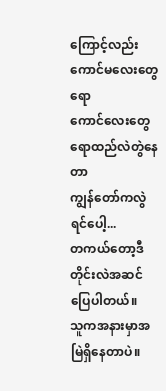ကြောင့်လည်း ကောင်မလေးတွေရော
ကောင်လေးတွေရောထည်လဲတွဲနေတာ
ကျွန်တော်ကလွဲရင်ပေါ့...
တကယ်တော့ဒီတိုင်းလဲအဆင်ပြေပါတယ်။
သူကအနားမှာအမြဲရှိနေတာပဲ။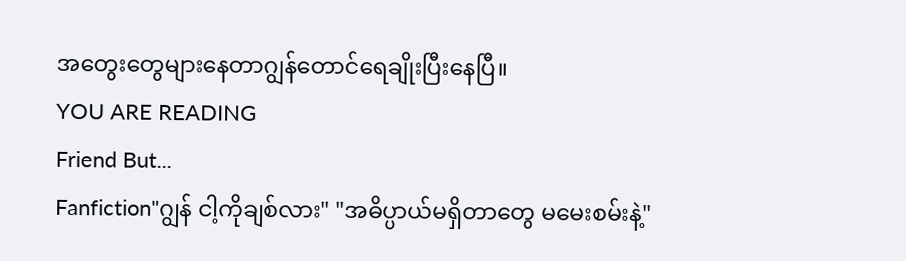အတွေးတွေများနေတာဂျွန်တောင်ရေချိုးပြီးနေပြီ။
YOU ARE READING
Friend But...
Fanfiction"ဂျွန် ငါ့ကိုချစ်လား" "အဓိပ္ပာယ်မရှိတာတွေ မမေးစမ်းနဲ့"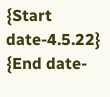{Start date-4.5.22} {End date-